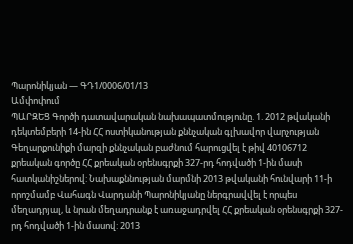Պարոնիկյան — ԳԴ1/0006/01/13
Ամփոփում
ՊԱՐԶԵՑ Գործի դատավարական նախապատմությունը. 1. 2012 թվականի դեկտեմբերի 14-ին ՀՀ ոստիկանության քննչական գլխավոր վարչության Գեղարքունիքի մարզի քննչական բաժնում հարուցվել է թիվ 40106712 քրեական գործը ՀՀ քրեական օրենսգրքի 327-րդ հոդվածի 1-ին մասի հատկանիշներով: Նախաքննության մարմնի 2013 թվականի հունվարի 11-ի որոշմամբ Վահագն Վարդանի Պարոնիկյանը ներգրավվել է որպես մեղադրյալ, և նրան մեղադրանք է առաջադրվել ՀՀ քրեական օրենսգրքի 327-րդ հոդվածի 1-ին մասով: 2013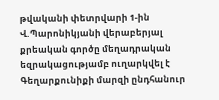թվականի փետրվարի 1-ին Վ.Պարոնիկյանի վերաբերյալ քրեական գործը մեղադրական եզրակացությամբ ուղարկվել է Գեղարքունիքի մարզի ընդհանուր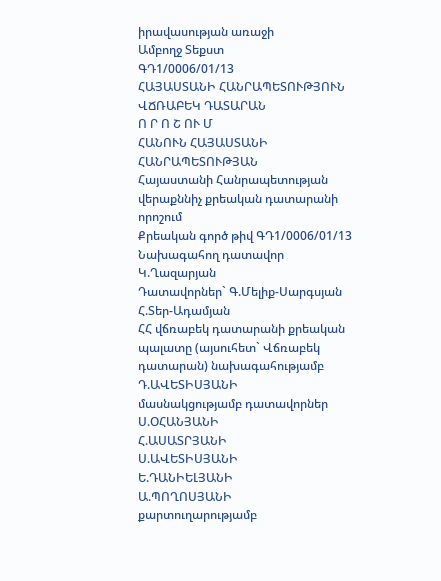իրավասության առաջի
Ամբողջ Տեքստ
ԳԴ1/0006/01/13
ՀԱՅԱՍՏԱՆԻ ՀԱՆՐԱՊԵՏՈՒԹՅՈՒՆ
ՎՃՌԱԲԵԿ ԴԱՏԱՐԱՆ
Ո Ր Ո Շ ՈՒ Մ
ՀԱՆՈՒՆ ՀԱՅԱՍՏԱՆԻ ՀԱՆՐԱՊԵՏՈՒԹՅԱՆ
Հայաստանի Հանրապետության
վերաքննիչ քրեական դատարանի որոշում
Քրեական գործ թիվ ԳԴ1/0006/01/13
Նախագահող դատավոր Կ.Ղազարյան
Դատավորներ` Գ.Մելիք-Սարգսյան
Հ.Տեր-Ադամյան
ՀՀ վճռաբեկ դատարանի քրեական պալատը (այսուհետ` Վճռաբեկ դատարան) նախագահությամբ Դ.ԱՎԵՏԻՍՅԱՆԻ
մասնակցությամբ դատավորներ
Ս.ՕՀԱՆՅԱՆԻ
Հ.ԱՍԱՏՐՅԱՆԻ
Ս.ԱՎԵՏԻՍՅԱՆԻ
Ե.ԴԱՆԻԵԼՅԱՆԻ
Ա.ՊՈՂՈՍՅԱՆԻ
քարտուղարությամբ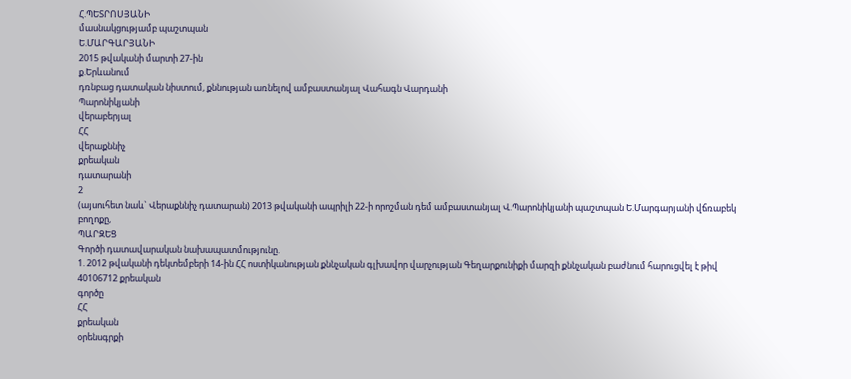Հ.ՊԵՏՐՈՍՅԱՆԻ
մասնակցությամբ պաշտպան
Ե.ՄԱՐԳԱՐՅԱՆԻ
2015 թվականի մարտի 27-ին
ք.Երևանում
դռնբաց դատական նիստում, քննության առնելով ամբաստանյալ Վահագն Վարդանի
Պարոնիկյանի
վերաբերյալ
ՀՀ
վերաքննիչ
քրեական
դատարանի
2
(այսուհետ նաև` Վերաքննիչ դատարան) 2013 թվականի ապրիլի 22-ի որոշման դեմ ամբաստանյալ Վ.Պարոնիկյանի պաշտպան Ե.Մարգարյանի վճռաբեկ բողոքը,
ՊԱՐԶԵՑ
Գործի դատավարական նախապատմությունը.
1. 2012 թվականի դեկտեմբերի 14-ին ՀՀ ոստիկանության քննչական գլխավոր վարչության Գեղարքունիքի մարզի քննչական բաժնում հարուցվել է թիվ 40106712 քրեական
գործը
ՀՀ
քրեական
օրենսգրքի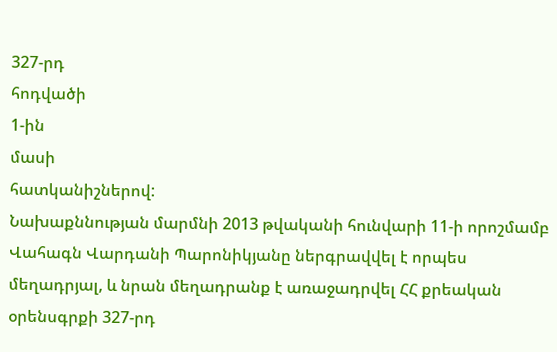327-րդ
հոդվածի
1-ին
մասի
հատկանիշներով:
Նախաքննության մարմնի 2013 թվականի հունվարի 11-ի որոշմամբ Վահագն Վարդանի Պարոնիկյանը ներգրավվել է որպես մեղադրյալ, և նրան մեղադրանք է առաջադրվել ՀՀ քրեական օրենսգրքի 327-րդ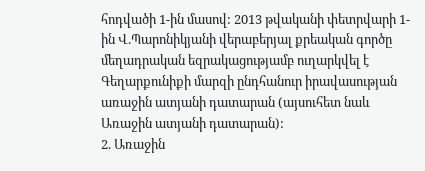հոդվածի 1-ին մասով: 2013 թվականի փետրվարի 1-ին Վ.Պարոնիկյանի վերաբերյալ քրեական գործը մեղադրական եզրակացությամբ ուղարկվել է Գեղարքունիքի մարզի ընդհանուր իրավասության առաջին ատյանի դատարան (այսուհետ նաև Առաջին ատյանի դատարան):
2. Առաջին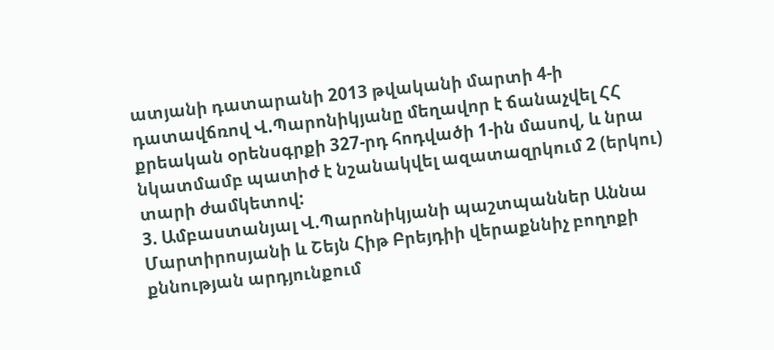ատյանի դատարանի 2013 թվականի մարտի 4-ի դատավճռով Վ.Պարոնիկյանը մեղավոր է ճանաչվել ՀՀ քրեական օրենսգրքի 327-րդ հոդվածի 1-ին մասով, և նրա նկատմամբ պատիժ է նշանակվել ազատազրկում 2 (երկու) տարի ժամկետով:
3. Ամբաստանյալ Վ.Պարոնիկյանի պաշտպաններ Աննա Մարտիրոսյանի և Շեյն Հիթ Բրեյդիի վերաքննիչ բողոքի քննության արդյունքում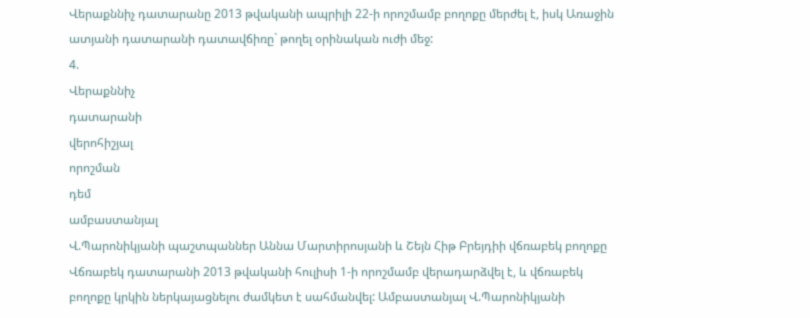Վերաքննիչ դատարանը 2013 թվականի ապրիլի 22-ի որոշմամբ բողոքը մերժել է, իսկ Առաջին ատյանի դատարանի դատավճիռը` թողել օրինական ուժի մեջ:
4.
Վերաքննիչ
դատարանի
վերոհիշյալ
որոշման
դեմ
ամբաստանյալ
Վ.Պարոնիկյանի պաշտպաններ Աննա Մարտիրոսյանի և Շեյն Հիթ Բրեյդիի վճռաբեկ բողոքը Վճռաբեկ դատարանի 2013 թվականի հուլիսի 1-ի որոշմամբ վերադարձվել է, և վճռաբեկ բողոքը կրկին ներկայացնելու ժամկետ է սահմանվել: Ամբաստանյալ Վ.Պարոնիկյանի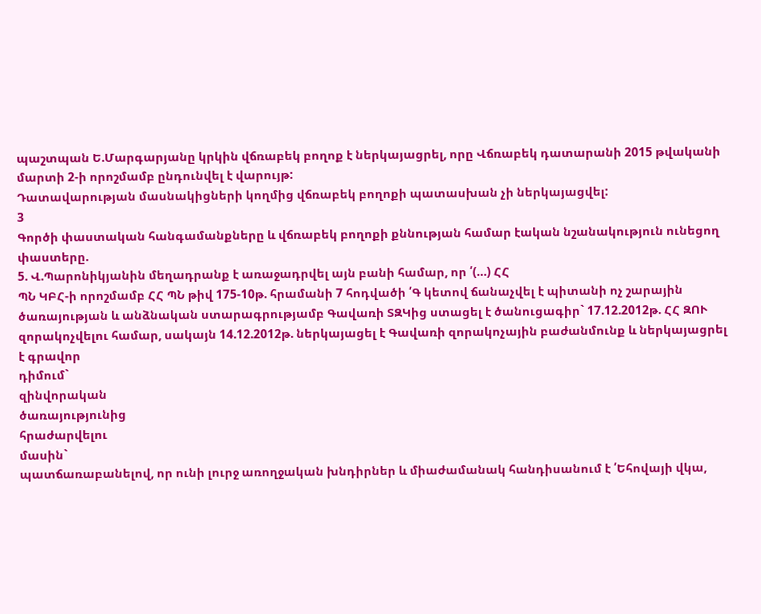պաշտպան Ե.Մարգարյանը կրկին վճռաբեկ բողոք է ներկայացրել, որը Վճռաբեկ դատարանի 2015 թվականի մարտի 2-ի որոշմամբ ընդունվել է վարույթ:
Դատավարության մասնակիցների կողմից վճռաբեկ բողոքի պատասխան չի ներկայացվել:
3
Գործի փաստական հանգամանքները և վճռաբեկ բողոքի քննության համար էական նշանակություն ունեցող փաստերը.
5. Վ.Պարոնիկյանին մեղադրանք է առաջադրվել այն բանի համար, որ ՛(…) ՀՀ
ՊՆ ԿԲՀ-ի որոշմամբ ՀՀ ՊՆ թիվ 175-10թ. հրամանի 7 հոդվածի ՛Գ կետով ճանաչվել է պիտանի ոչ շարային ծառայության և անձնական ստարագրությամբ Գավառի ՏԶԿից ստացել է ծանուցագիր` 17.12.2012թ. ՀՀ ԶՈՒ զորակոչվելու համար, սակայն 14.12.2012թ. ներկայացել է Գավառի զորակոչային բաժանմունք և ներկայացրել է գրավոր
դիմում`
զինվորական
ծառայությունից
հրաժարվելու
մասին`
պատճառաբանելով, որ ունի լուրջ առողջական խնդիրներ և միաժամանակ հանդիսանում է ՛Եհովայի վկա,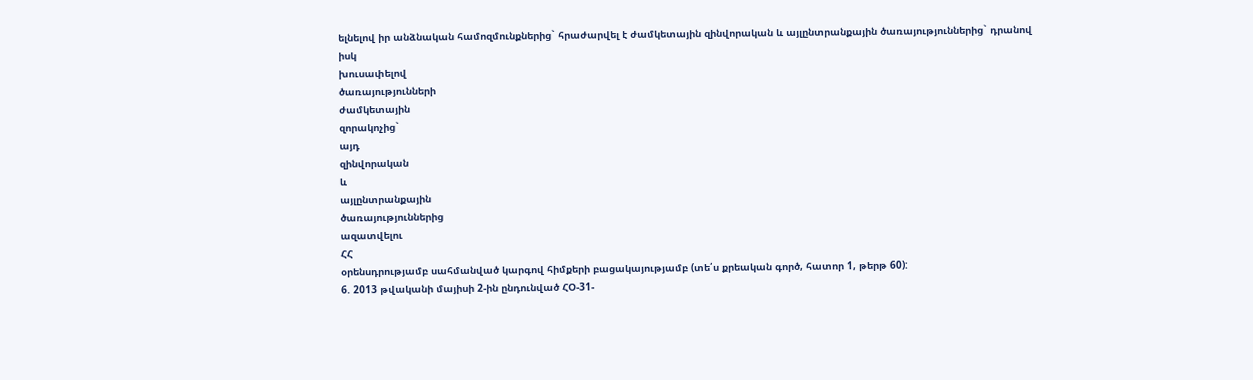ելնելով իր անձնական համոզմունքներից` հրաժարվել է ժամկետային զինվորական և այլընտրանքային ծառայություններից` դրանով
իսկ
խուսափելով
ծառայությունների
ժամկետային
զորակոչից`
այդ
զինվորական
և
այլընտրանքային
ծառայություններից
ազատվելու
ՀՀ
օրենսդրությամբ սահմանված կարգով հիմքերի բացակայությամբ (տե՛ս քրեական գործ, հատոր 1, թերթ 60):
6. 2013 թվականի մայիսի 2-ին ընդունված ՀՕ-31-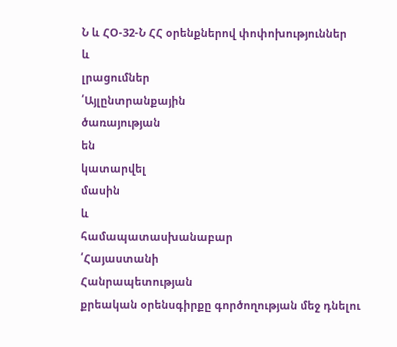Ն և ՀՕ-32-Ն ՀՀ օրենքներով փոփոխություններ
և
լրացումներ
՛Այլընտրանքային
ծառայության
են
կատարվել
մասին
և
համապատասխանաբար
՛Հայաստանի
Հանրապետության
քրեական օրենսգիրքը գործողության մեջ դնելու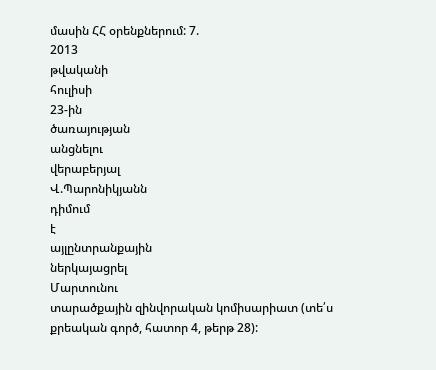մասին ՀՀ օրենքներում: 7.
2013
թվականի
հուլիսի
23-ին
ծառայության
անցնելու
վերաբերյալ
Վ.Պարոնիկյանն
դիմում
է
այլընտրանքային
ներկայացրել
Մարտունու
տարածքային զինվորական կոմիսարիատ (տե՛ս քրեական գործ, հատոր 4, թերթ 28):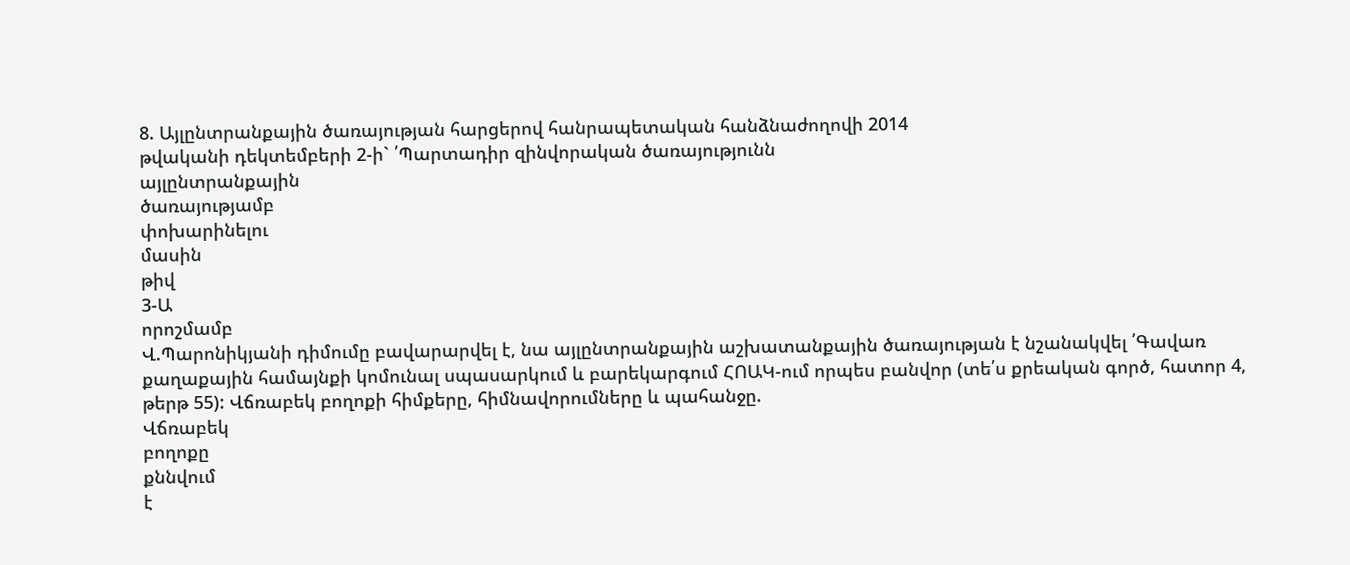8. Այլընտրանքային ծառայության հարցերով հանրապետական հանձնաժողովի 2014
թվականի դեկտեմբերի 2-ի` ՛Պարտադիր զինվորական ծառայությունն
այլընտրանքային
ծառայությամբ
փոխարինելու
մասին
թիվ
3-Ա
որոշմամբ
Վ.Պարոնիկյանի դիմումը բավարարվել է, նա այլընտրանքային աշխատանքային ծառայության է նշանակվել ՛Գավառ քաղաքային համայնքի կոմունալ սպասարկում և բարեկարգում ՀՈԱԿ-ում որպես բանվոր (տե՛ս քրեական գործ, հատոր 4, թերթ 55): Վճռաբեկ բողոքի հիմքերը, հիմնավորումները և պահանջը.
Վճռաբեկ
բողոքը
քննվում
է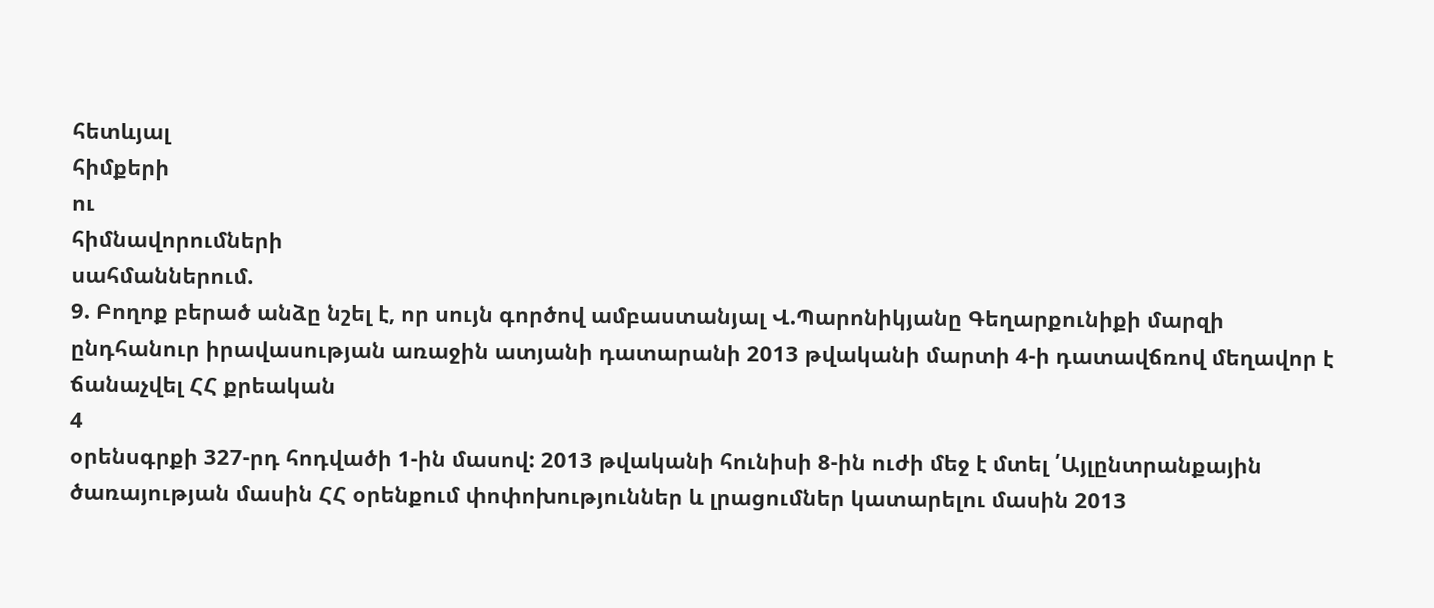հետևյալ
հիմքերի
ու
հիմնավորումների
սահմաններում.
9. Բողոք բերած անձը նշել է, որ սույն գործով ամբաստանյալ Վ.Պարոնիկյանը Գեղարքունիքի մարզի ընդհանուր իրավասության առաջին ատյանի դատարանի 2013 թվականի մարտի 4-ի դատավճռով մեղավոր է ճանաչվել ՀՀ քրեական
4
օրենսգրքի 327-րդ հոդվածի 1-ին մասով: 2013 թվականի հունիսի 8-ին ուժի մեջ է մտել ՛Այլընտրանքային ծառայության մասին ՀՀ օրենքում փոփոխություններ և լրացումներ կատարելու մասին 2013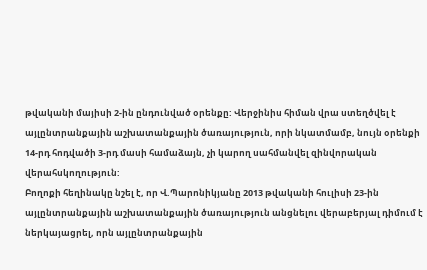թվականի մայիսի 2-ին ընդունված օրենքը: Վերջինիս հիման վրա ստեղծվել է այլընտրանքային աշխատանքային ծառայություն, որի նկատմամբ, նույն օրենքի 14-րդ հոդվածի 3-րդ մասի համաձայն, չի կարող սահմանվել զինվորական վերահսկողություն:
Բողոքի հեղինակը նշել է, որ Վ.Պարոնիկյանը 2013 թվականի հուլիսի 23-ին այլընտրանքային աշխատանքային ծառայություն անցնելու վերաբերյալ դիմում է ներկայացրել, որն այլընտրանքային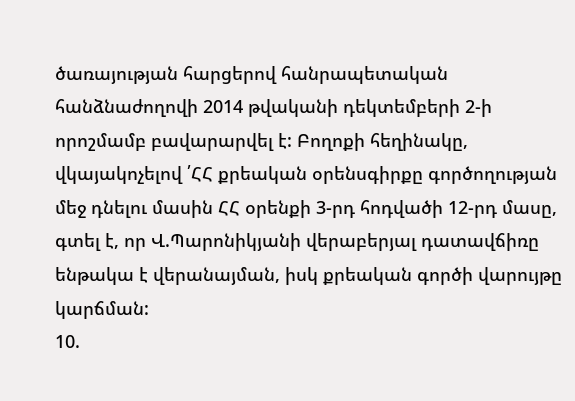ծառայության հարցերով հանրապետական հանձնաժողովի 2014 թվականի դեկտեմբերի 2-ի որոշմամբ բավարարվել է: Բողոքի հեղինակը, վկայակոչելով ՛ՀՀ քրեական օրենսգիրքը գործողության մեջ դնելու մասին ՀՀ օրենքի 3-րդ հոդվածի 12-րդ մասը, գտել է, որ Վ.Պարոնիկյանի վերաբերյալ դատավճիռը ենթակա է վերանայման, իսկ քրեական գործի վարույթը կարճման:
10.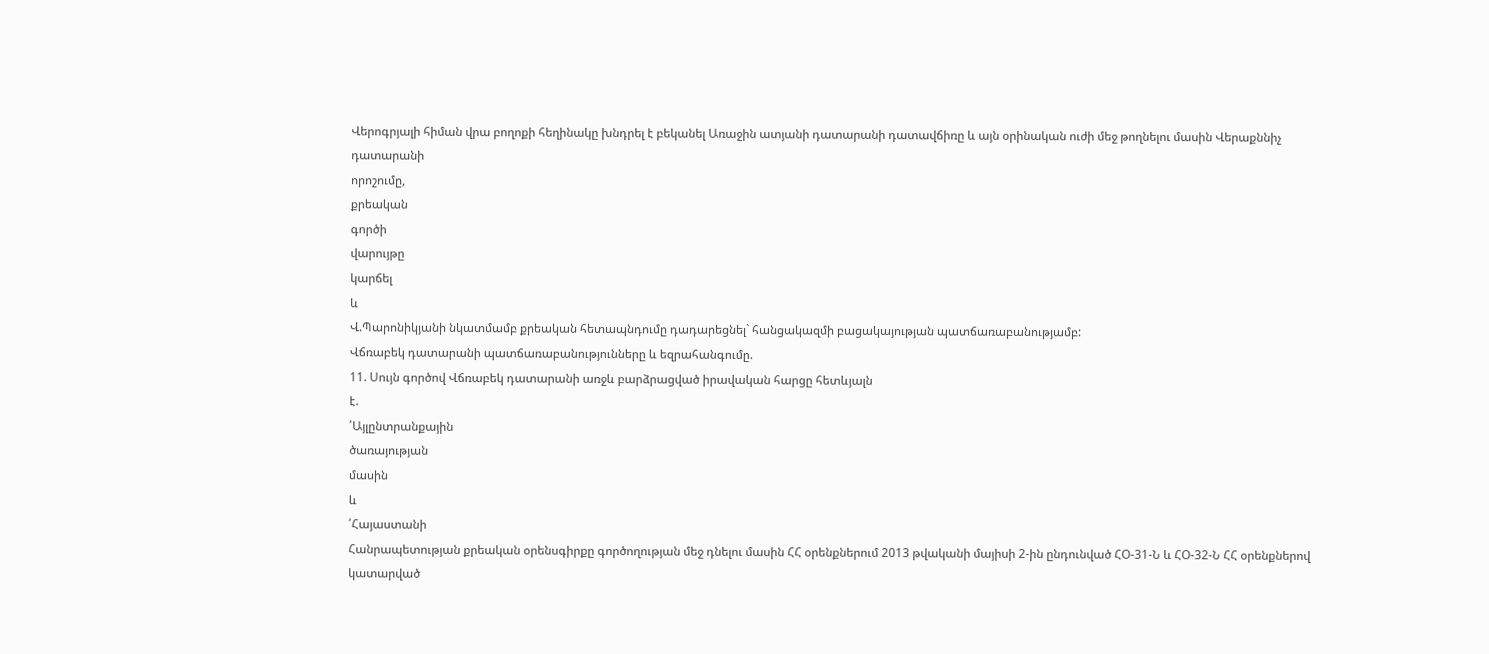Վերոգրյալի հիման վրա բողոքի հեղինակը խնդրել է բեկանել Առաջին ատյանի դատարանի դատավճիռը և այն օրինական ուժի մեջ թողնելու մասին Վերաքննիչ
դատարանի
որոշումը,
քրեական
գործի
վարույթը
կարճել
և
Վ.Պարոնիկյանի նկատմամբ քրեական հետապնդումը դադարեցնել` հանցակազմի բացակայության պատճառաբանությամբ:
Վճռաբեկ դատարանի պատճառաբանությունները և եզրահանգումը.
11. Սույն գործով Վճռաբեկ դատարանի առջև բարձրացված իրավական հարցը հետևյալն
է.
՛Այլընտրանքային
ծառայության
մասին
և
՛Հայաստանի
Հանրապետության քրեական օրենսգիրքը գործողության մեջ դնելու մասին ՀՀ օրենքներում 2013 թվականի մայիսի 2-ին ընդունված ՀՕ-31-Ն և ՀՕ-32-Ն ՀՀ օրենքներով
կատարված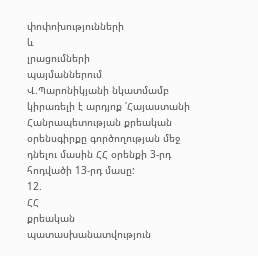փոփոխությունների
և
լրացումների
պայմաններում
Վ.Պարոնիկյանի նկատմամբ կիրառելի է արդյոք ՛Հայաստանի Հանրապետության քրեական օրենսգիրքը գործողության մեջ դնելու մասին ՀՀ օրենքի 3-րդ հոդվածի 13-րդ մասը:
12.
ՀՀ
քրեական
պատասխանատվություն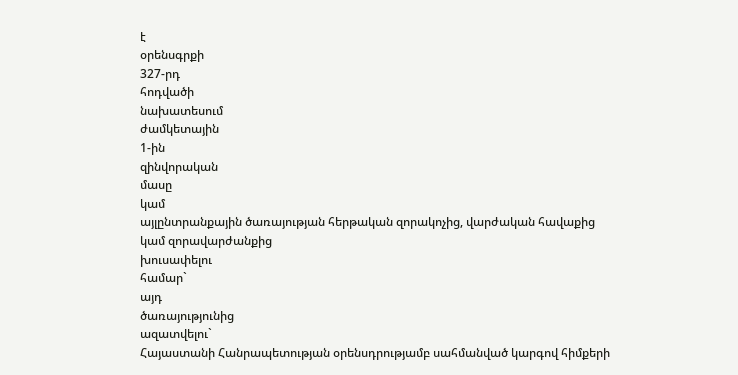է
օրենսգրքի
327-րդ
հոդվածի
նախատեսում
ժամկետային
1-ին
զինվորական
մասը
կամ
այլընտրանքային ծառայության հերթական զորակոչից, վարժական հավաքից կամ զորավարժանքից
խուսափելու
համար`
այդ
ծառայությունից
ազատվելու`
Հայաստանի Հանրապետության օրենսդրությամբ սահմանված կարգով հիմքերի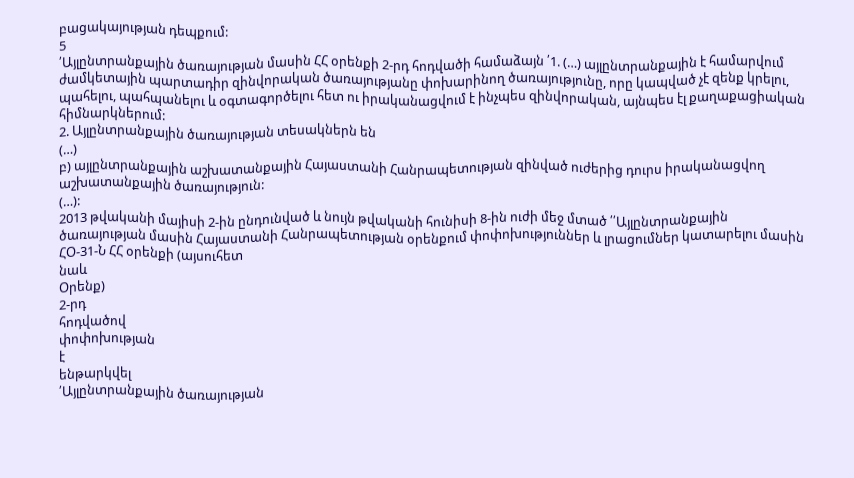բացակայության դեպքում:
5
՛Այլընտրանքային ծառայության մասին ՀՀ օրենքի 2-րդ հոդվածի համաձայն ՛1. (…) այլընտրանքային է համարվում ժամկետային պարտադիր զինվորական ծառայությանը փոխարինող ծառայությունը, որը կապված չէ զենք կրելու, պահելու, պահպանելու և օգտագործելու հետ ու իրականացվում է ինչպես զինվորական, այնպես էլ քաղաքացիական հիմնարկներում:
2. Այլընտրանքային ծառայության տեսակներն են
(…)
բ) այլընտրանքային աշխատանքային Հայաստանի Հանրապետության զինված ուժերից դուրս իրականացվող աշխատանքային ծառայություն:
(…):
2013 թվականի մայիսի 2-ին ընդունված և նույն թվականի հունիսի 8-ին ուժի մեջ մտած ՛՛Այլընտրանքային ծառայության մասին Հայաստանի Հանրապետության օրենքում փոփոխություններ և լրացումներ կատարելու մասին ՀՕ-31-Ն ՀՀ օրենքի (այսուհետ
նաև
Օրենք)
2-րդ
հոդվածով
փոփոխության
է
ենթարկվել
՛Այլընտրանքային ծառայության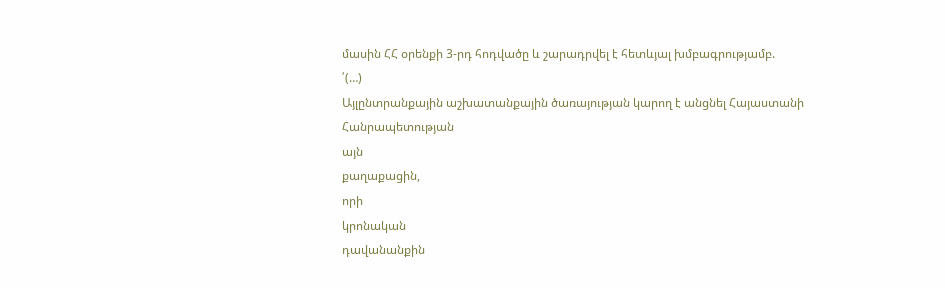մասին ՀՀ օրենքի 3-րդ հոդվածը և շարադրվել է հետևյալ խմբագրությամբ.
՛(…)
Այլընտրանքային աշխատանքային ծառայության կարող է անցնել Հայաստանի Հանրապետության
այն
քաղաքացին,
որի
կրոնական
դավանանքին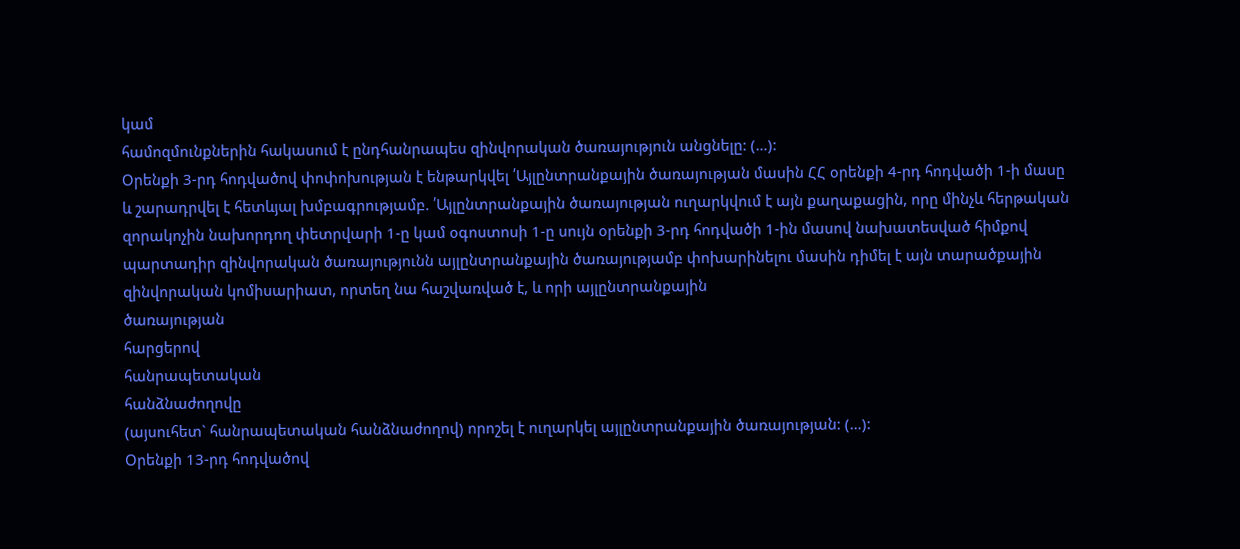կամ
համոզմունքներին հակասում է ընդհանրապես զինվորական ծառայություն անցնելը: (…):
Օրենքի 3-րդ հոդվածով փոփոխության է ենթարկվել ՛Այլընտրանքային ծառայության մասին ՀՀ օրենքի 4-րդ հոդվածի 1-ի մասը և շարադրվել է հետևյալ խմբագրությամբ. ՛Այլընտրանքային ծառայության ուղարկվում է այն քաղաքացին, որը մինչև հերթական զորակոչին նախորդող փետրվարի 1-ը կամ օգոստոսի 1-ը սույն օրենքի 3-րդ հոդվածի 1-ին մասով նախատեսված հիմքով պարտադիր զինվորական ծառայությունն այլընտրանքային ծառայությամբ փոխարինելու մասին դիմել է այն տարածքային զինվորական կոմիսարիատ, որտեղ նա հաշվառված է, և որի այլընտրանքային
ծառայության
հարցերով
հանրապետական
հանձնաժողովը
(այսուհետ` հանրապետական հանձնաժողով) որոշել է ուղարկել այլընտրանքային ծառայության: (…):
Օրենքի 13-րդ հոդվածով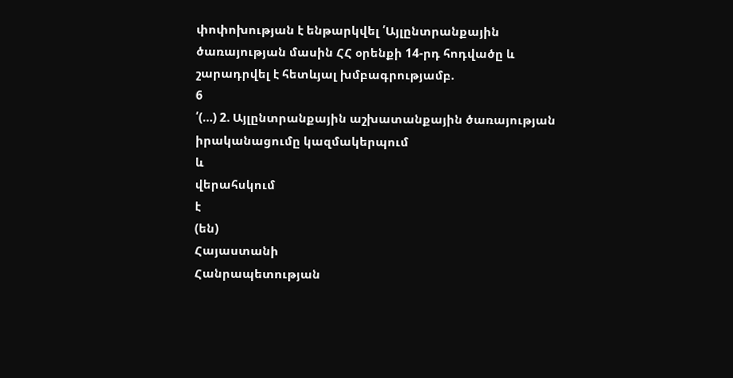փոփոխության է ենթարկվել ՛Այլընտրանքային ծառայության մասին ՀՀ օրենքի 14-րդ հոդվածը և շարադրվել է հետևյալ խմբագրությամբ.
6
՛(…) 2. Այլընտրանքային աշխատանքային ծառայության իրականացումը կազմակերպում
և
վերահսկում
է
(են)
Հայաստանի
Հանրապետության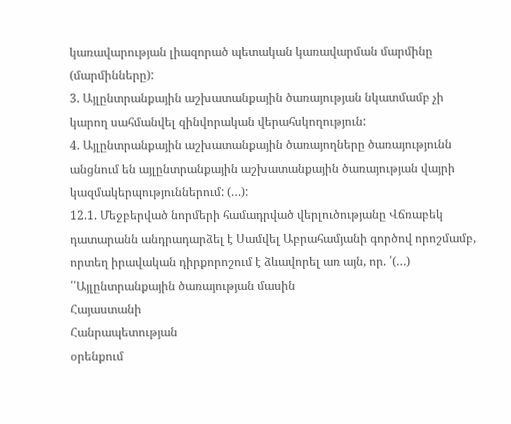կառավարության լիազորած պետական կառավարման մարմինը (մարմինները):
3. Այլընտրանքային աշխատանքային ծառայության նկատմամբ չի կարող սահմանվել զինվորական վերահսկողություն:
4. Այլընտրանքային աշխատանքային ծառայողները ծառայությունն անցնում են այլընտրանքային աշխատանքային ծառայության վայրի կազմակերպություններում: (…):
12.1. Մեջբերված նորմերի համադրված վերլուծությանը Վճռաբեկ դատարանն անդրադարձել է Սամվել Աբրահամյանի գործով որոշմամբ, որտեղ իրավական դիրքորոշում է ձևավորել առ այն, որ. ՛(…) ՛՛Այլընտրանքային ծառայության մասին
Հայաստանի
Հանրապետության
օրենքում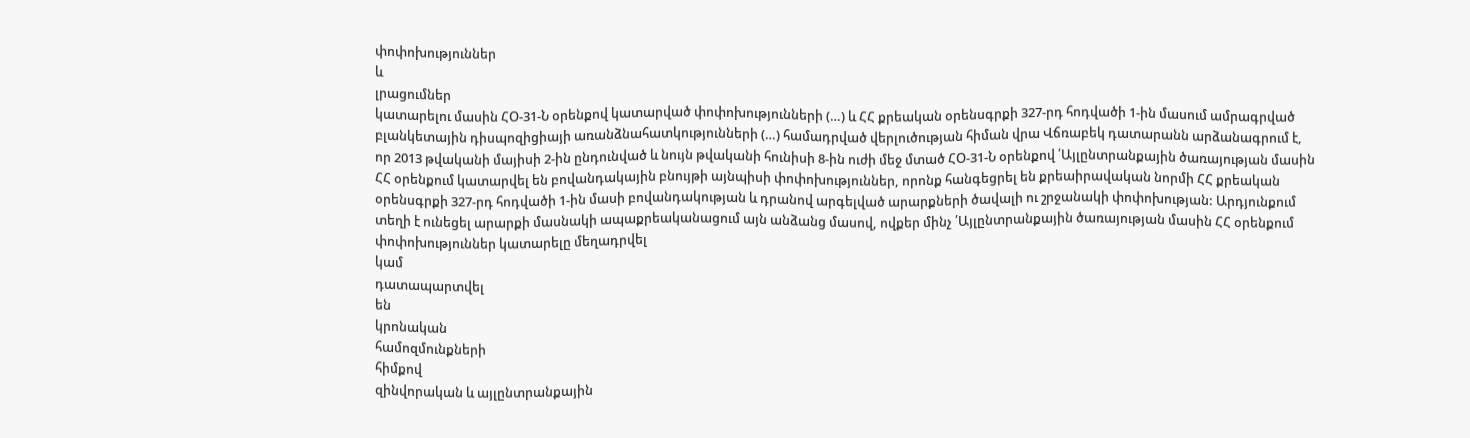փոփոխություններ
և
լրացումներ
կատարելու մասին ՀՕ-31-Ն օրենքով կատարված փոփոխությունների (…) և ՀՀ քրեական օրենսգրքի 327-րդ հոդվածի 1-ին մասում ամրագրված բլանկետային դիսպոզիցիայի առանձնահատկությունների (…) համադրված վերլուծության հիման վրա Վճռաբեկ դատարանն արձանագրում է, որ 2013 թվականի մայիսի 2-ին ընդունված և նույն թվականի հունիսի 8-ին ուժի մեջ մտած ՀՕ-31-Ն օրենքով ՛Այլընտրանքային ծառայության մասին ՀՀ օրենքում կատարվել են բովանդակային բնույթի այնպիսի փոփոխություններ, որոնք հանգեցրել են քրեաիրավական նորմի ՀՀ քրեական օրենսգրքի 327-րդ հոդվածի 1-ին մասի բովանդակության և դրանով արգելված արարքների ծավալի ու շրջանակի փոփոխության: Արդյունքում տեղի է ունեցել արարքի մասնակի ապաքրեականացում այն անձանց մասով, ովքեր մինչ ՛Այլընտրանքային ծառայության մասին ՀՀ օրենքում փոփոխություններ կատարելը մեղադրվել
կամ
դատապարտվել
են
կրոնական
համոզմունքների
հիմքով
զինվորական և այլընտրանքային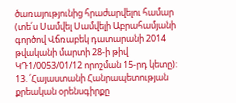ծառայությունից հրաժարվելու համար (տե՛ս Սամվել Սամվելի Աբրահամյանի գործով Վճռաբեկ դատարանի 2014 թվականի մարտի 28-ի թիվ ԿԴ1/0053/01/12 որոշման 15-րդ կետը):
13. ՛Հայաստանի Հանրապետության քրեական օրենսգիրքը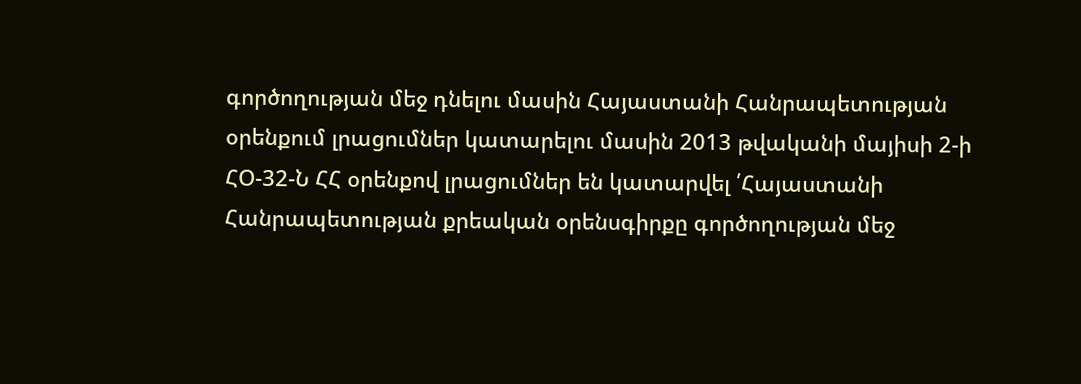գործողության մեջ դնելու մասին Հայաստանի Հանրապետության օրենքում լրացումներ կատարելու մասին 2013 թվականի մայիսի 2-ի ՀՕ-32-Ն ՀՀ օրենքով լրացումներ են կատարվել ՛Հայաստանի Հանրապետության քրեական օրենսգիրքը գործողության մեջ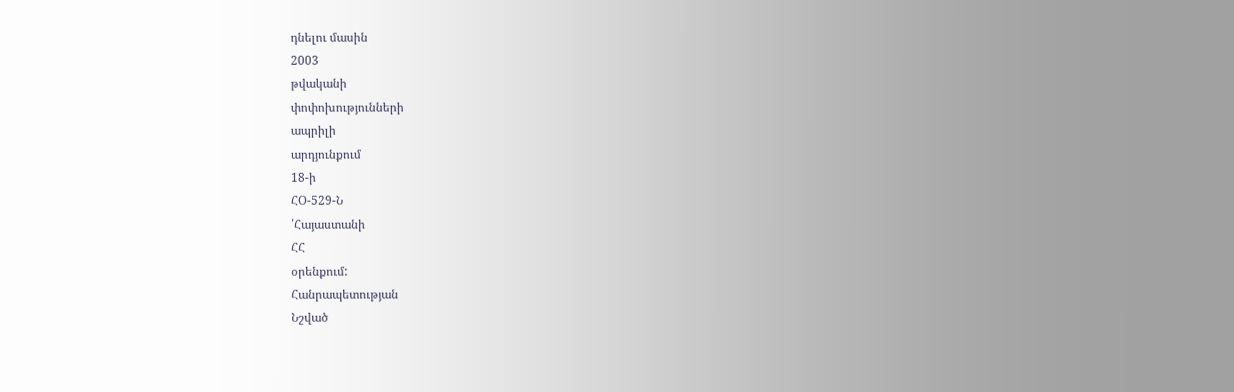դնելու մասին
2003
թվականի
փոփոխությունների
ապրիլի
արդյունքում
18-ի
ՀՕ-529-Ն
՛Հայաստանի
ՀՀ
օրենքում:
Հանրապետության
Նշված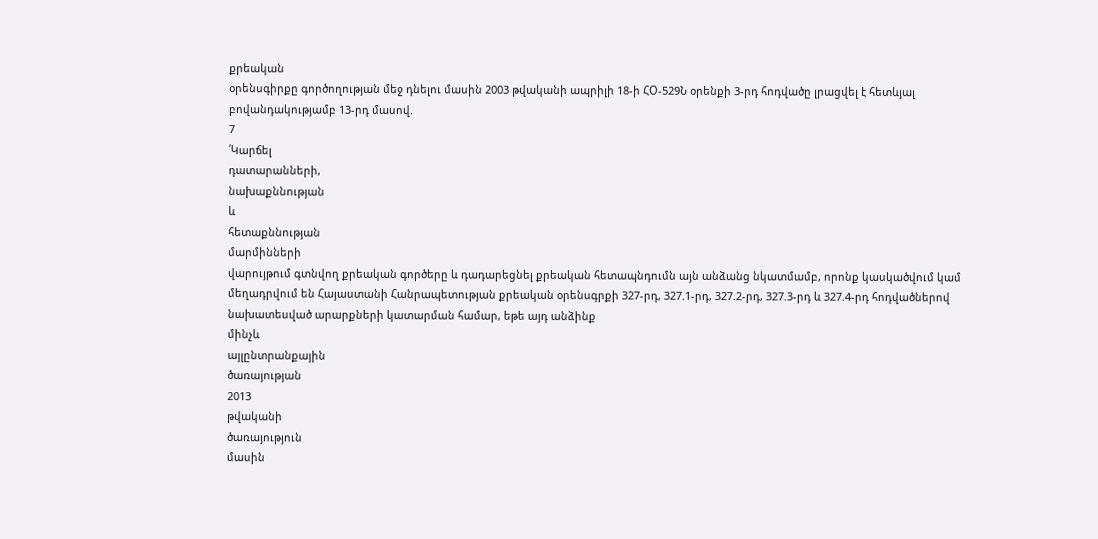քրեական
օրենսգիրքը գործողության մեջ դնելու մասին 2003 թվականի ապրիլի 18-ի ՀՕ-529Ն օրենքի 3-րդ հոդվածը լրացվել է հետևյալ բովանդակությամբ 13-րդ մասով.
7
՛Կարճել
դատարանների,
նախաքննության
և
հետաքննության
մարմինների
վարույթում գտնվող քրեական գործերը և դադարեցնել քրեական հետապնդումն այն անձանց նկատմամբ, որոնք կասկածվում կամ մեղադրվում են Հայաստանի Հանրապետության քրեական օրենսգրքի 327-րդ, 327.1-րդ, 327.2-րդ, 327.3-րդ և 327.4-րդ հոդվածներով նախատեսված արարքների կատարման համար, եթե այդ անձինք
մինչև
այլընտրանքային
ծառայության
2013
թվականի
ծառայություն
մասին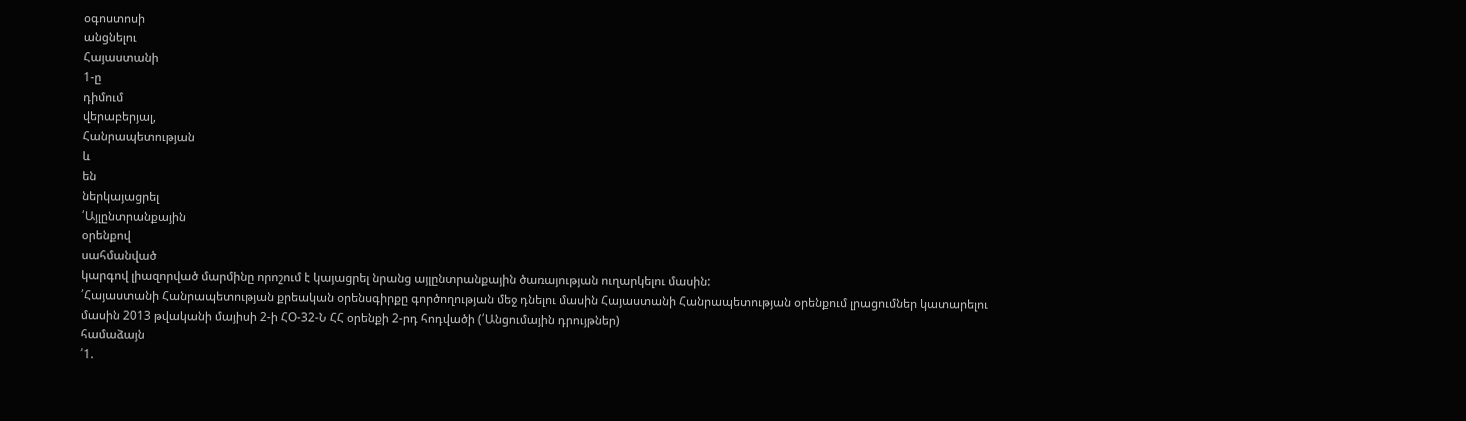օգոստոսի
անցնելու
Հայաստանի
1-ը
դիմում
վերաբերյալ,
Հանրապետության
և
են
ներկայացրել
՛Այլընտրանքային
օրենքով
սահմանված
կարգով լիազորված մարմինը որոշում է կայացրել նրանց այլընտրանքային ծառայության ուղարկելու մասին:
՛Հայաստանի Հանրապետության քրեական օրենսգիրքը գործողության մեջ դնելու մասին Հայաստանի Հանրապետության օրենքում լրացումներ կատարելու մասին 2013 թվականի մայիսի 2-ի ՀՕ-32-Ն ՀՀ օրենքի 2-րդ հոդվածի (՛Անցումային դրույթներ)
համաձայն
՛1.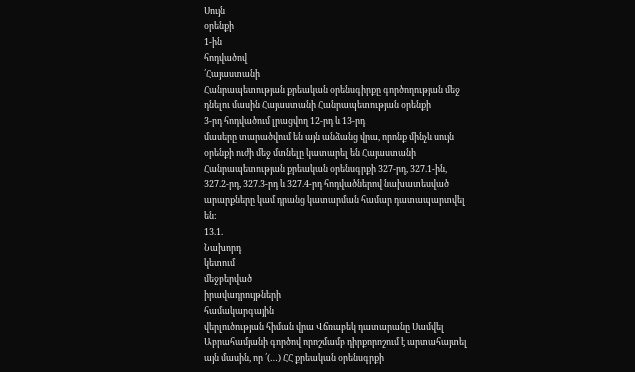Սույն
օրենքի
1-ին
հոդվածով
՛Հայաստանի
Հանրապետության քրեական օրենսգիրքը գործողության մեջ դնելու մասին Հայաստանի Հանրապետության օրենքի
3-րդ հոդվածում լրացվող 12-րդ և 13-րդ
մասերը տարածվում են այն անձանց վրա, որոնք մինչև սույն օրենքի ուժի մեջ մտնելը կատարել են Հայաստանի Հանրապետության քրեական օրենսգրքի 327-րդ, 327.1-ին, 327.2-րդ, 327.3-րդ և 327.4-րդ հոդվածներով նախատեսված արարքները կամ դրանց կատարման համար դատապարտվել են:
13.1.
Նախորդ
կետում
մեջբերված
իրավադրույթների
համակարգային
վերլուծության հիման վրա Վճռաբեկ դատարանը Սամվել Աբրահամյանի գործով որոշմամբ դիրքորոշում է արտահայտել այն մասին, որ ՛(…) ՀՀ քրեական օրենսգրքի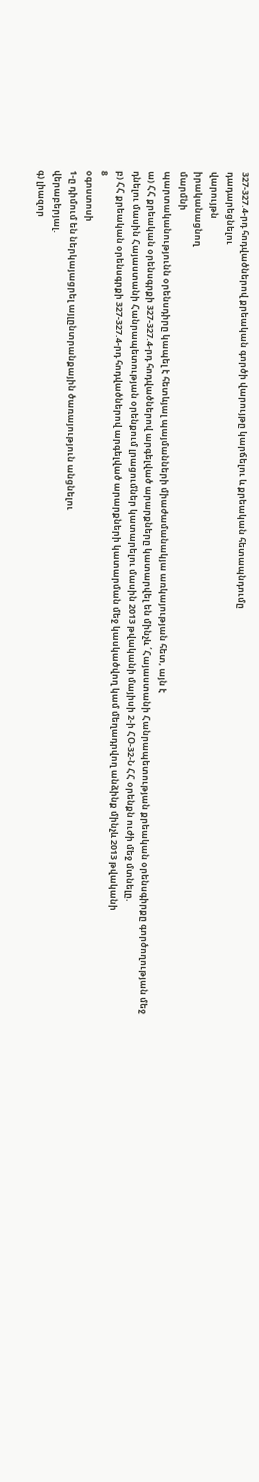327-327.4-րդ հոդվածներով քրեական գործի վարույթը կարճելու և քրեական հետապնդումը
դադարեցնելու
վարույթն
իրականացնող
մարմնի
պարտականությունն օրենսդիրը կապել է հետևյալ պայմանների միաժամանակյա առկայության հետ, այն է
ա) ՀՀ քրեական օրենսգրքի 327-327.4-րդ հոդվածներով արգելված արարքները կատարվել են մինչև ՛Հայաստանի Հանրապետության քրեական օրենսգիրքը գործողության մեջ դնելու մասին Հայաստանի Հանրապետության օրենքում լրացումներ կատարելու մասին 2013 թվականի մայիսի 2-ի ՀՕ-32-Ն ՀՀ օրենքն ուժի մեջ մտնելը.
բ) ՀՀ քրեական օրենսգրքի 327-327.4-րդ հոդվածներով արգելված արարքների կատարման մեջ կասկածվող կամ մեղադրվող անձինք մինչև 2013 թվականի
8
օգոստոսի
1-ը դիմում են ներկայացրել այլընտրանքային ծառայություն անցնելու
վերաբերյալ.
գ) լիազոր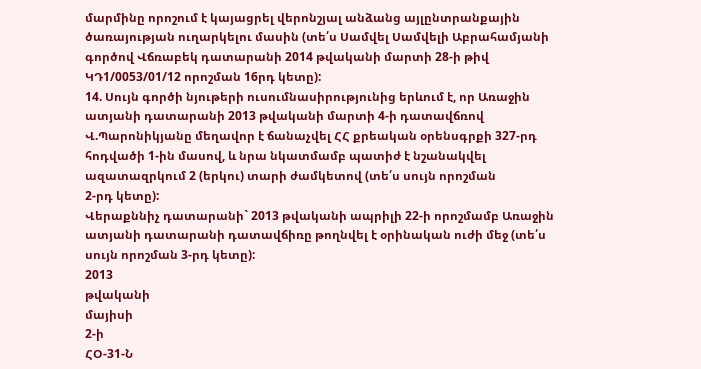մարմինը որոշում է կայացրել վերոնշյալ անձանց այլընտրանքային ծառայության ուղարկելու մասին (տե՛ս Սամվել Սամվելի Աբրահամյանի գործով Վճռաբեկ դատարանի 2014 թվականի մարտի 28-ի թիվ ԿԴ1/0053/01/12 որոշման 16րդ կետը):
14. Սույն գործի նյութերի ուսումնասիրությունից երևում է, որ Առաջին ատյանի դատարանի 2013 թվականի մարտի 4-ի դատավճռով Վ.Պարոնիկյանը մեղավոր է ճանաչվել ՀՀ քրեական օրենսգրքի 327-րդ հոդվածի 1-ին մասով, և նրա նկատմամբ պատիժ է նշանակվել ազատազրկում 2 (երկու) տարի ժամկետով (տե՛ս սույն որոշման
2-րդ կետը):
Վերաքննիչ դատարանի` 2013 թվականի ապրիլի 22-ի որոշմամբ Առաջին ատյանի դատարանի դատավճիռը թողնվել է օրինական ուժի մեջ (տե՛ս սույն որոշման 3-րդ կետը):
2013
թվականի
մայիսի
2-ի
ՀՕ-31-Ն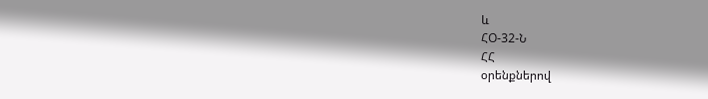և
ՀՕ-32-Ն
ՀՀ
օրենքներով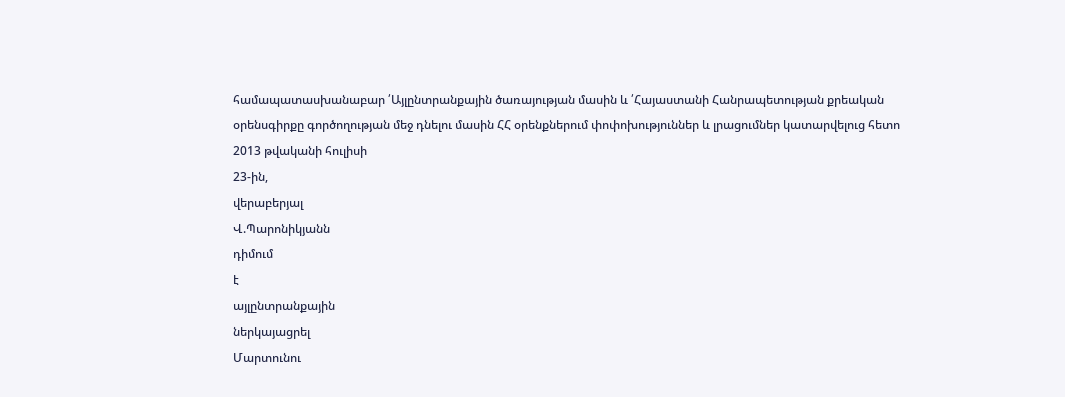համապատասխանաբար ՛Այլընտրանքային ծառայության մասին և ՛Հայաստանի Հանրապետության քրեական օրենսգիրքը գործողության մեջ դնելու մասին ՀՀ օրենքներում փոփոխություններ և լրացումներ կատարվելուց հետո 2013 թվականի հուլիսի
23-ին,
վերաբերյալ
Վ.Պարոնիկյանն
դիմում
է
այլընտրանքային
ներկայացրել
Մարտունու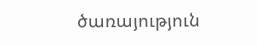ծառայություն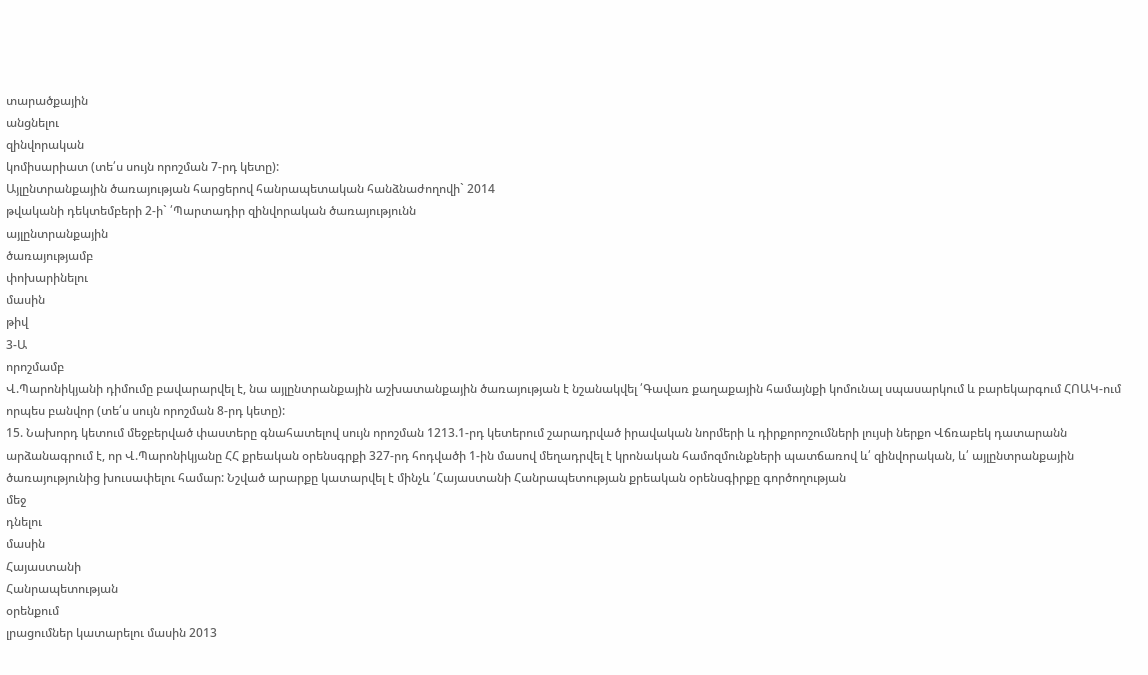տարածքային
անցնելու
զինվորական
կոմիսարիատ (տե՛ս սույն որոշման 7-րդ կետը):
Այլընտրանքային ծառայության հարցերով հանրապետական հանձնաժողովի` 2014
թվականի դեկտեմբերի 2-ի` ՛Պարտադիր զինվորական ծառայությունն
այլընտրանքային
ծառայությամբ
փոխարինելու
մասին
թիվ
3-Ա
որոշմամբ
Վ.Պարոնիկյանի դիմումը բավարարվել է, նա այլընտրանքային աշխատանքային ծառայության է նշանակվել ՛Գավառ քաղաքային համայնքի կոմունալ սպասարկում և բարեկարգում ՀՈԱԿ-ում որպես բանվոր (տե՛ս սույն որոշման 8-րդ կետը):
15. Նախորդ կետում մեջբերված փաստերը գնահատելով սույն որոշման 1213.1-րդ կետերում շարադրված իրավական նորմերի և դիրքորոշումների լույսի ներքո Վճռաբեկ դատարանն արձանագրում է, որ Վ.Պարոնիկյանը ՀՀ քրեական օրենսգրքի 327-րդ հոդվածի 1-ին մասով մեղադրվել է կրոնական համոզմունքների պատճառով և՛ զինվորական, և՛ այլընտրանքային ծառայությունից խուսափելու համար: Նշված արարքը կատարվել է մինչև ՛Հայաստանի Հանրապետության քրեական օրենսգիրքը գործողության
մեջ
դնելու
մասին
Հայաստանի
Հանրապետության
օրենքում
լրացումներ կատարելու մասին 2013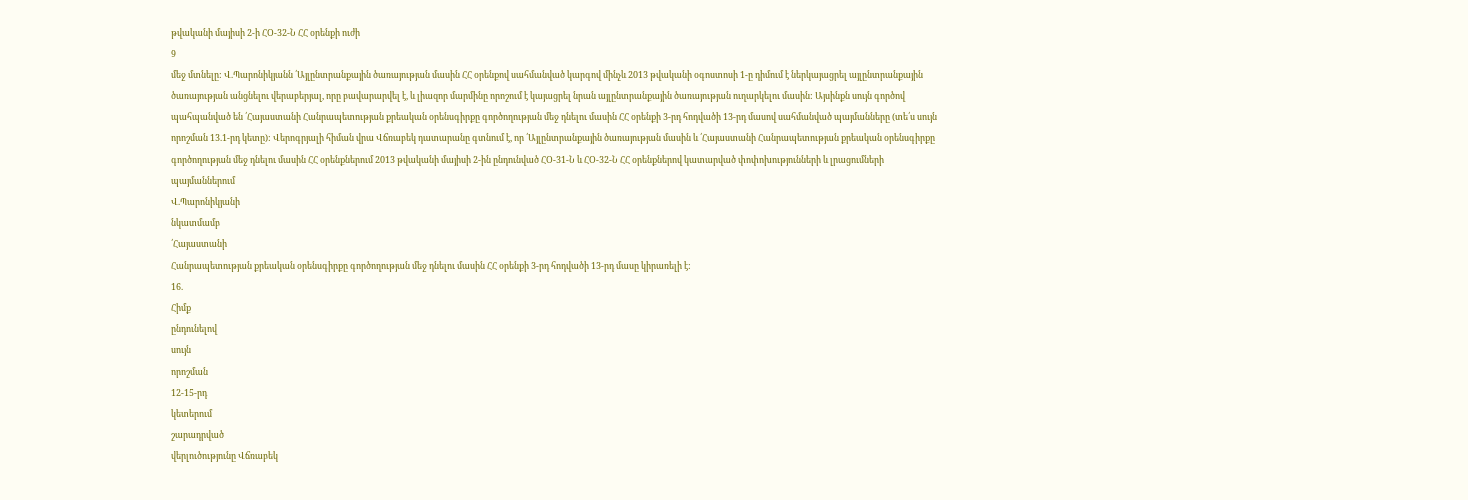թվականի մայիսի 2-ի ՀՕ-32-Ն ՀՀ օրենքի ուժի
9
մեջ մտնելը: Վ.Պարոնիկյանն ՛Այլընտրանքային ծառայության մասին ՀՀ օրենքով սահմանված կարգով մինչև 2013 թվականի օգոստոսի 1-ը դիմում է ներկայացրել այլընտրանքային ծառայության անցնելու վերաբերյալ, որը բավարարվել է, և լիազոր մարմինը որոշում է կայացրել նրան այլընտրանքային ծառայության ուղարկելու մասին: Այսինքն սույն գործով պահպանված են ՛Հայաստանի Հանրապետության քրեական օրենսգիրքը գործողության մեջ դնելու մասին ՀՀ օրենքի 3-րդ հոդվածի 13-րդ մասով սահմանված պայմանները (տե՛ս սույն որոշման 13.1-րդ կետը): Վերոգրյալի հիման վրա Վճռաբեկ դատարանը գտնում է, որ ՛Այլընտրանքային ծառայության մասին և ՛Հայաստանի Հանրապետության քրեական օրենսգիրքը գործողության մեջ դնելու մասին ՀՀ օրենքներում 2013 թվականի մայիսի 2-ին ընդունված ՀՕ-31-Ն և ՀՕ-32-Ն ՀՀ օրենքներով կատարված փոփոխությունների և լրացումների
պայմաններում
Վ.Պարոնիկյանի
նկատմամբ
՛Հայաստանի
Հանրապետության քրեական օրենսգիրքը գործողության մեջ դնելու մասին ՀՀ օրենքի 3-րդ հոդվածի 13-րդ մասը կիրառելի է:
16.
Հիմք
ընդունելով
սույն
որոշման
12-15-րդ
կետերում
շարադրված
վերլուծությունը Վճռաբեկ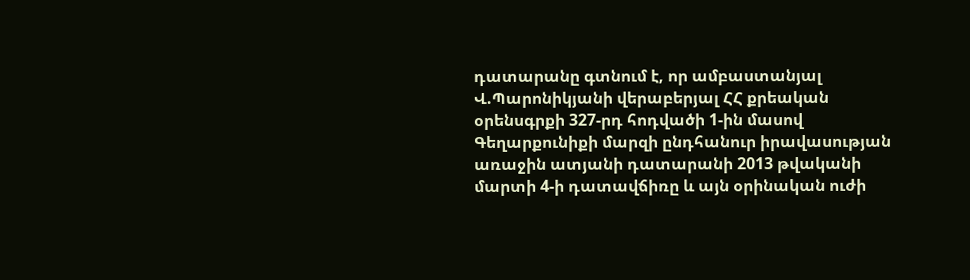դատարանը գտնում է, որ ամբաստանյալ Վ.Պարոնիկյանի վերաբերյալ ՀՀ քրեական օրենսգրքի 327-րդ հոդվածի 1-ին մասով Գեղարքունիքի մարզի ընդհանուր իրավասության առաջին ատյանի դատարանի 2013 թվականի մարտի 4-ի դատավճիռը և այն օրինական ուժի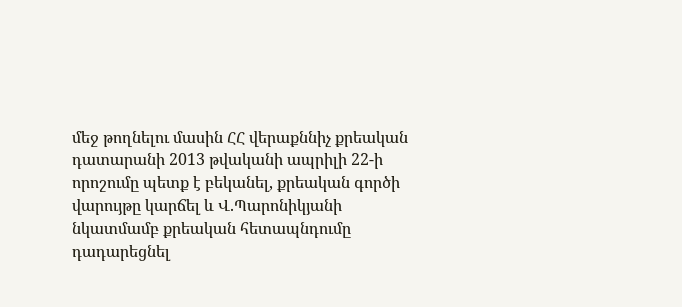մեջ թողնելու մասին ՀՀ վերաքննիչ քրեական դատարանի 2013 թվականի ապրիլի 22-ի որոշումը պետք է բեկանել, քրեական գործի վարույթը կարճել և Վ.Պարոնիկյանի նկատմամբ քրեական հետապնդումը դադարեցնել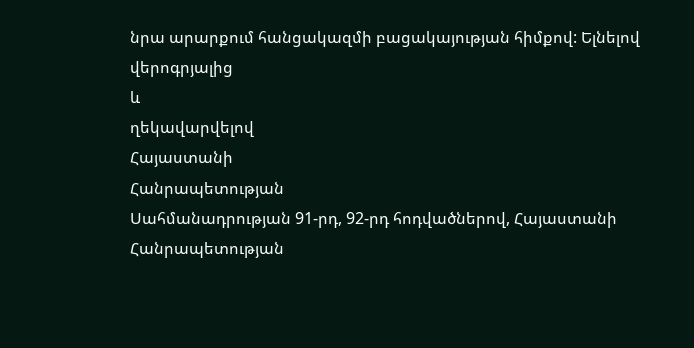նրա արարքում հանցակազմի բացակայության հիմքով: Ելնելով
վերոգրյալից
և
ղեկավարվելով
Հայաստանի
Հանրապետության
Սահմանադրության 91-րդ, 92-րդ հոդվածներով, Հայաստանի Հանրապետության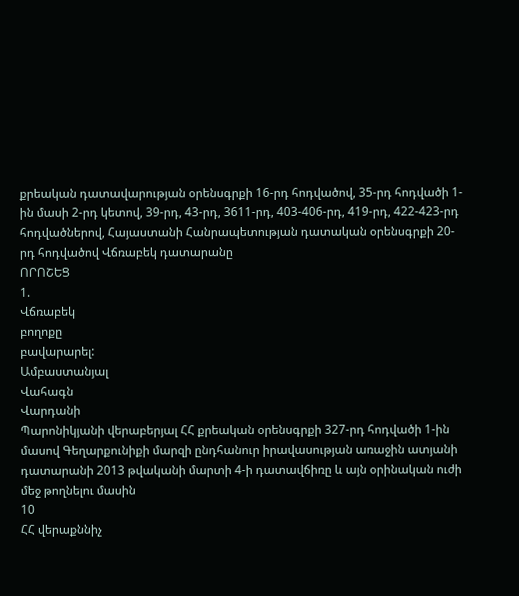քրեական դատավարության օրենսգրքի 16-րդ հոդվածով, 35-րդ հոդվածի 1-ին մասի 2-րդ կետով, 39-րդ, 43-րդ, 3611-րդ, 403-406-րդ, 419-րդ, 422-423-րդ հոդվածներով, Հայաստանի Հանրապետության դատական օրենսգրքի 20-րդ հոդվածով Վճռաբեկ դատարանը
ՈՐՈՇԵՑ
1.
Վճռաբեկ
բողոքը
բավարարել:
Ամբաստանյալ
Վահագն
Վարդանի
Պարոնիկյանի վերաբերյալ ՀՀ քրեական օրենսգրքի 327-րդ հոդվածի 1-ին մասով Գեղարքունիքի մարզի ընդհանուր իրավասության առաջին ատյանի դատարանի 2013 թվականի մարտի 4-ի դատավճիռը և այն օրինական ուժի մեջ թողնելու մասին
10
ՀՀ վերաքննիչ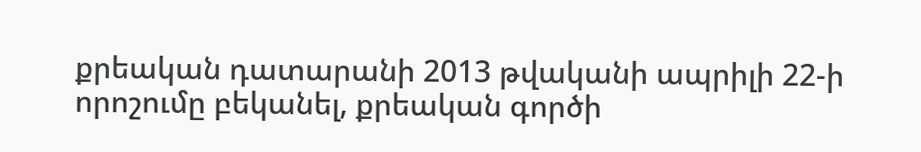քրեական դատարանի 2013 թվականի ապրիլի 22-ի որոշումը բեկանել, քրեական գործի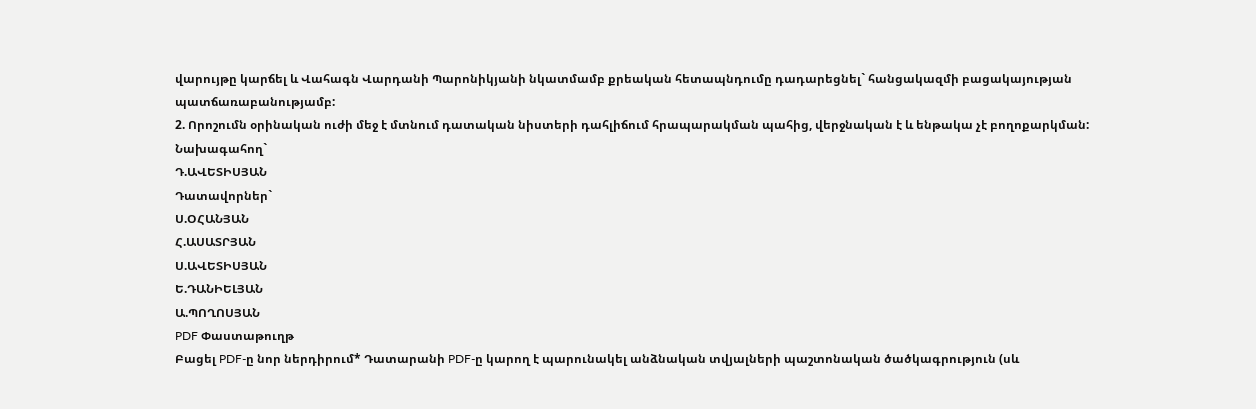վարույթը կարճել և Վահագն Վարդանի Պարոնիկյանի նկատմամբ քրեական հետապնդումը դադարեցնել` հանցակազմի բացակայության պատճառաբանությամբ:
2. Որոշումն օրինական ուժի մեջ է մտնում դատական նիստերի դահլիճում հրապարակման պահից, վերջնական է և ենթակա չէ բողոքարկման:
Նախագահող`
Դ.ԱՎԵՏԻՍՅԱՆ
Դատավորներ`
Ս.ՕՀԱՆՅԱՆ
Հ.ԱՍԱՏՐՅԱՆ
Ս.ԱՎԵՏԻՍՅԱՆ
Ե.ԴԱՆԻԵԼՅԱՆ
Ա.ՊՈՂՈՍՅԱՆ
PDF Փաստաթուղթ
Բացել PDF-ը նոր ներդիրում* Դատարանի PDF-ը կարող է պարունակել անձնական տվյալների պաշտոնական ծածկագրություն (սև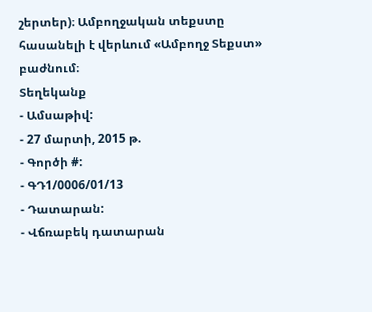շերտեր)։ Ամբողջական տեքստը հասանելի է վերևում «Ամբողջ Տեքստ» բաժնում։
Տեղեկանք
- Ամսաթիվ:
- 27 մարտի, 2015 թ.
- Գործի #:
- ԳԴ1/0006/01/13
- Դատարան:
- Վճռաբեկ դատարան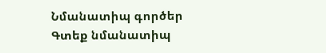Նմանատիպ գործեր
Գտեք նմանատիպ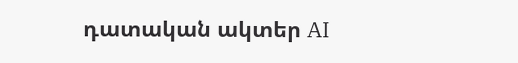դատական ակտեր AI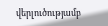վերլուծությամբ